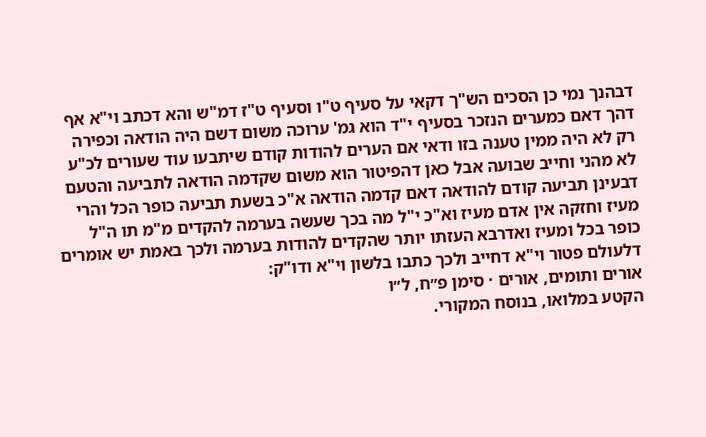דבהנך נמי כן הסכים הש"ך דקאי על סעיף ט"ו וסעיף ט"ז דמ"ש והא דכתב וי"א אף דהך דאם כמערים הנזכר בסעיף י"ד הוא גמ' ערוכה משום דשם היה הודאה וכפירה רק לא היה ממין טענה בזו ודאי אם הערים להודות קודם שיתבעו עוד שעורים לכ"ע לא מהני וחייב שבועה אבל כאן דהפיטור הוא משום שקדמה הודאה לתביעה והטעם דבעינן תביעה קודם להודאה דאם קדמה הודאה א"כ בשעת תביעה כופר הכל והרי מעיז וחזקה אין אדם מעיז וא"כ י"ל מה בכך שעשה בערמה להקדים מ"מ תו ה"ל כופר בכל ומעיז ואדרבא העזתו יותר שהקדים להודות בערמה ולכך באמת יש אומרים דלעולם פטור וי"א דחייב ולכך כתבו בלשון וי"א ודו"ק:
אורים ותומים, אורים · סימן פ״ח, ל״ו
הקטע במלואו, בנוסח המקורי.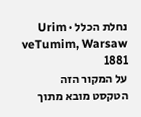נחלת הכלל · Urim veTumim, Warsaw 1881
על המקור הזה
הטקסט מובא מתוך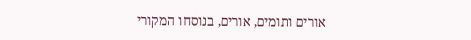אורים ותומים, אורים, בנוסחו המקורי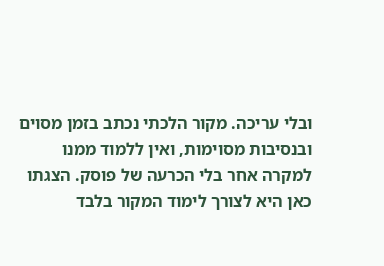ובלי עריכה. מקור הלכתי נכתב בזמן מסוים ובנסיבות מסוימות, ואין ללמוד ממנו למקרה אחר בלי הכרעה של פוסק. הצגתו כאן היא לצורך לימוד המקור בלבד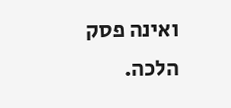ואינה פסק הלכה.